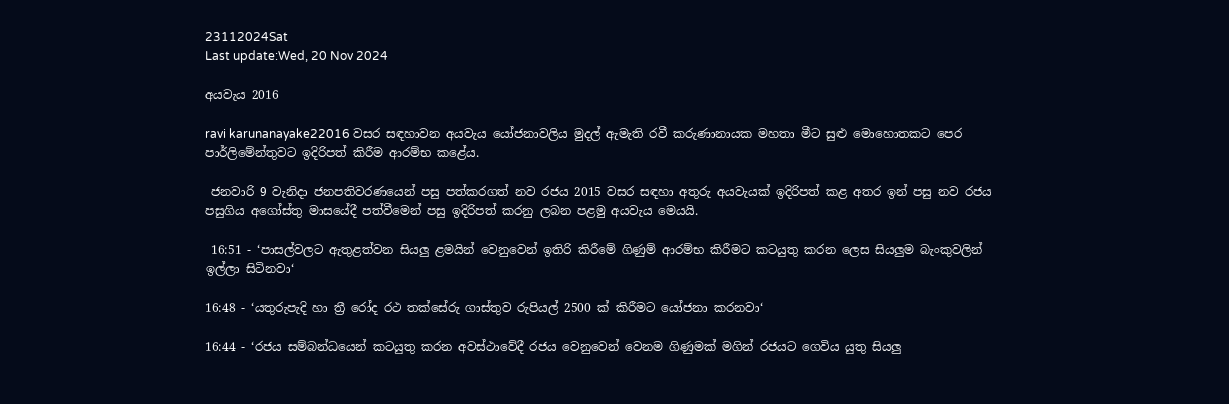23112024Sat
Last update:Wed, 20 Nov 2024

අයවැය 2016

ravi karunanayake22016 වසර සඳහාවන අයවැය යෝජනාවලිය මුදල් ඇමැති රවී කරුණානායක මහතා මීට සුළු මොහොතකට පෙර පාර්ලිමේන්තුවට ඉදිරිපත් කිරීම ආරම්භ කළේය.

 ජනවාරි 9 වැනිදා ජනපතිවරණයෙන් පසු පත්කරගත් නව රජය 2015 වසර සඳහා අතුරු අයවැයක් ඉදිරිපත් කළ අතර ඉන් පසු නව රජය පසුගිය අගෝස්තු මාසයේදී පත්වීමෙන් පසු ඉදිරිපත් කරනු ලබන පළමු අයවැය මෙයයි.

 16:51 - ‘පාසල්වලට ඇතුළත්වන සියලු ළමයින් වෙනුවෙන් ඉතිරි කිරීමේ ගිණුම් ආරම්භ කිරීමට කටයුතු කරන ලෙස සියලුම බැංකුවලින් ඉල්ලා සිටිනවා‘

16:48 - ‘යතුරුපැදි හා ත්‍රී රෝද රථ තක්සේරු ගාස්තුව රුපියල් 2500 ක් කිරීමට යෝජනා කරනවා‘

16:44 - ‘රජය සම්බන්ධයෙන් කටයුතු කරන අවස්ථාවේදී රජය වෙනුවෙන් වෙනම ගිණුමක් මගින් රජයට ගෙවිය යුතු සියලු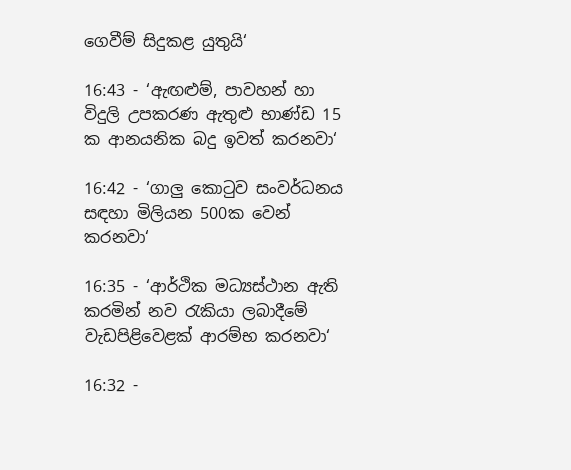ගෙවීම් සිදුකළ යුතුයි‘

16:43 - ‘ඇඟළුම්, පාවහන් හා විදුලි උපකරණ ඇතුළු භාණ්ඩ 15 ක ආනයනික බදු ඉවත් කරනවා‘

16:42 - ‘ගාලු කොටුව සංවර්ධනය සඳහා මිලියන 500ක වෙන් කරනවා‘

16:35 - ‘ආර්ථික මධ්‍යස්ථාන ඇති කරමින් නව රැකියා ලබාදීමේ වැඩපිළිවෙළක් ආරම්භ කරනවා‘

16:32 -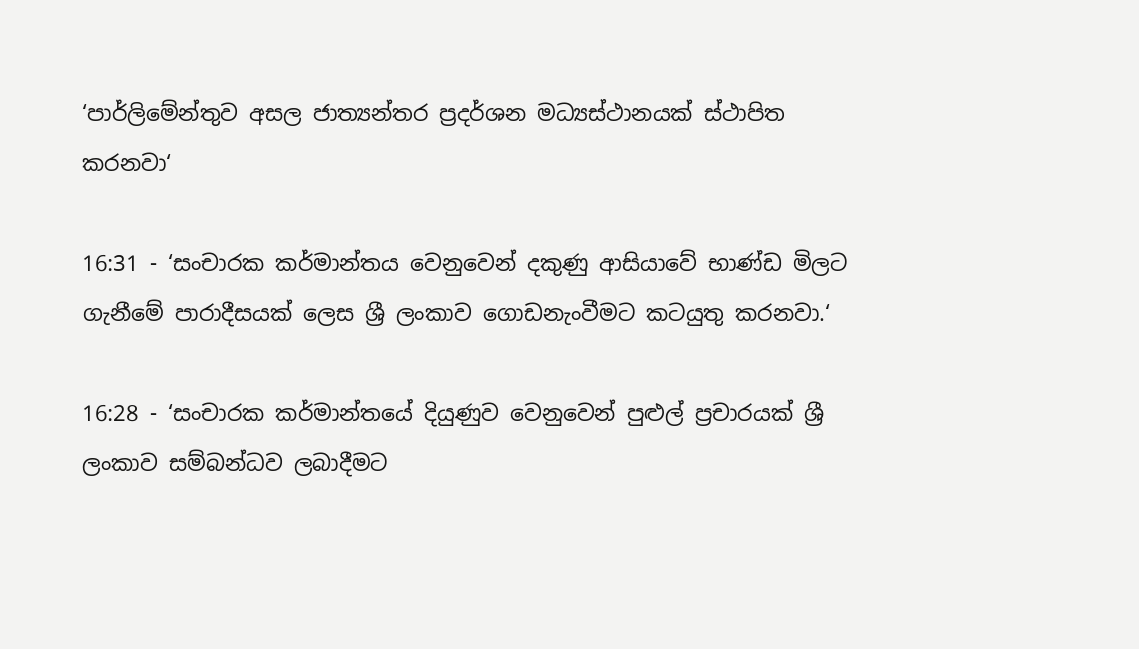‘පාර්ලිමේන්තුව අසල ජාත්‍යන්තර ප්‍රදර්ශන මධ්‍යස්ථානයක් ස්ථාපිත කරනවා‘

16:31 - ‘සංචාරක කර්මාන්තය වෙනුවෙන් දකුණු ආසියාවේ භාණ්ඩ මිලට ගැනීමේ පාරාදීසයක් ලෙස ශ්‍රී ලංකාව ගොඩනැංවීමට කටයුතු කරනවා.‘

16:28 - ‘සංචාරක කර්මාන්තයේ දියුණුව වෙනුවෙන් පුළුල් ප්‍රචාරයක් ශ්‍රී ලංකාව සම්බන්ධව ලබාදීමට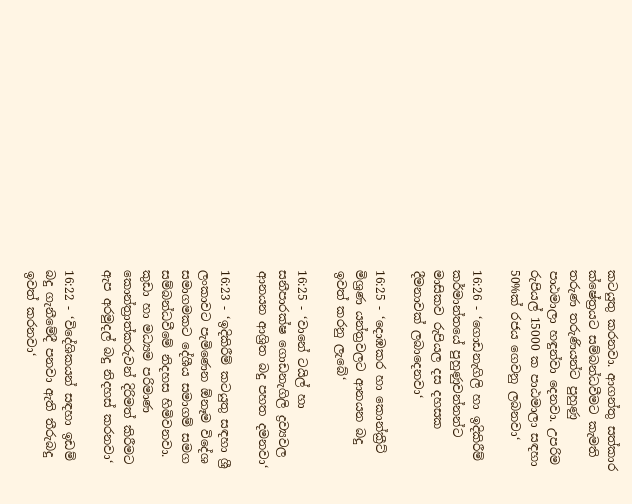කටයුතු කරනවා. ආගන්තු සත්කාර ක්ෂේත්‍රයට සම්බන්ධවීමට කැමති තරුණ තරුණියන්ට පුහුණු පාඨමාලා හඳුන්වා දෙනවා. උපරිම රුපියල් 15000 ක පාඨමාලා සඳහා 50%ක් රජය ගෙවනු ලබනවා‘

16:26 - ‘ගොඩනැගිලි හා ඉදිකිරීම් කර්මාන්තයේ පුහුණුවන්නන්ට මාසිකව රුපියල දස දහසක දීමනාවක් ලබාදෙනවා‘

16:25 - ‘දොඹකර හා කොන්ක්‍රීට් මිශ්‍රණ යන්ත්‍රවලට ආනයන බදු ඉවත් කරනු ලැබේ‘

16:25 - ‘වානේ ටයිල් හා සනීපාරක්ෂ ගොඩනැගිලි ද්‍රව්‍යවල ආනයන ආශ්‍රිත බදු පහත දමනවා‘

16:23 - ‘ඉදිකිරීම් කටයුතු සඳහා ශ්‍රී ලංකාවට පැමිණෙන ඕනෑම විදේශ සමාගමකට දේශීය සමාගම් සමග සම්බන්ධවීමේ නිදහස හිමිවනවා. කුඩා හා මධ්‍යම පරිමාණ කොන්ත්‍රාත්කරුවන් දිරිමත් කිරීමට ඇප අරමුදල් බදු නිදහස් කරනවා‘

16:22 - ‘විදේශිකයන් සඳහා ඉඩම් බදු ගැනීමේදී පනවා ඇති තීරුබදු ඉවත් කරනවා‘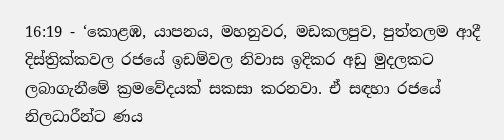16:19 - ‘කොළඹ, යාපනය, මහනුවර, මඩකලපුව, පුත්තලම ආදී දිස්ත්‍රික්කවල රජයේ ඉඩම්වල නිවාස ඉදිකර අඩු මුදලකට ලබාගැනීමේ ක්‍රමවේදයක් සකසා කරනවා. ඒ සඳහා රජයේ නිලධාරීන්ට ණය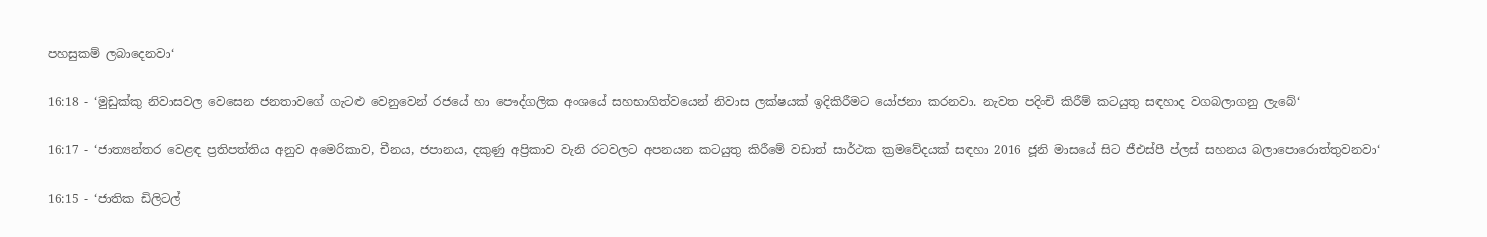පහසුකම් ලබාදෙනවා‘

16:18 - ‘මුඩුක්කු නිවාසවල වෙසෙන ජනතාවගේ ගැටළු වෙනුවෙන් රජයේ හා පෞද්ගලික අංශයේ සහභාගිත්වයෙන් නිවාස ලක්ෂයක් ඉදිකිරීමට යෝජනා කරනවා. නැවත පදිංචි කිරීම් කටයුතු සඳහාද වගබලාගනු ලැබේ‘

16:17 - ‘ජාත්‍යන්තර වෙළඳ ප්‍රතිපත්තිය අනුව අමෙරිකාව, චීනය, ජපානය, දකුණු අප්‍රිකාව වැනි රටවලට අපනයන කටයුතු කිරීමේ වඩාත් සාර්ථක ක්‍රමවේදයක් සඳහා 2016 ජූනි මාසයේ සිට ජීඑස්පී ප්ලස් සහනය බලාපොරොත්තුවනවා‘

16:15 - ‘ජාතික ඩිලිටල්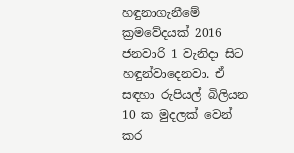හඳුනාගැනීමේ ක්‍රමවේදයක් 2016 ජනවාරි 1 වැනිදා සිට හඳුන්වාදෙනවා. ඒ සඳහා රුපියල් බිලියන 10 ක මුදලක් වෙන් කර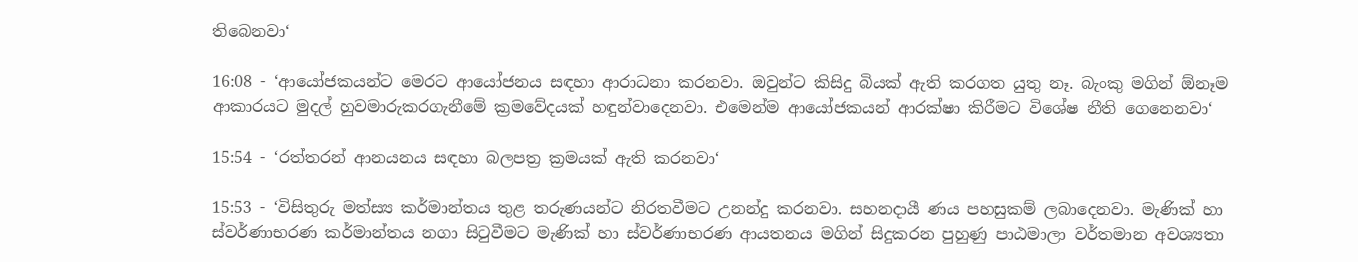තිබෙනවා‘

16:08 - ‘ආයෝජකයන්ට මෙරට ආයෝජනය සඳහා ආරාධනා කරනවා. ඔවුන්ට කිසිදු බියක් ඇති කරගත යුතු නෑ. බැංකු මගින් ඕනෑම ආකාරයට මුදල් හුවමාරුකරගැනීමේ ක්‍රමවේදයක් හඳුන්වාදෙනවා. එමෙන්ම ආයෝජකයන් ආරක්ෂා කිරීමට විශේෂ නීති ගෙනෙනවා‘

15:54 - ‘රත්තරන් ආනයනය සඳහා බලපත්‍ර ක්‍රමයක් ඇති කරනවා‘

15:53 - ‘විසිතුරු මත්ස්‍ය කර්මාන්තය තුළ තරුණයන්ට නිරතවීමට උනන්දු කරනවා. සහනදායී ණය පහසුකම් ලබාදෙනවා. මැණික් හා ස්වර්ණාභරණ කර්මාන්තය නගා සිටුවීමට මැණික් හා ස්වර්ණාභරණ ආයතනය මගින් සිදුකරන පුහුණු පාඨමාලා වර්තමාන අවශ්‍යතා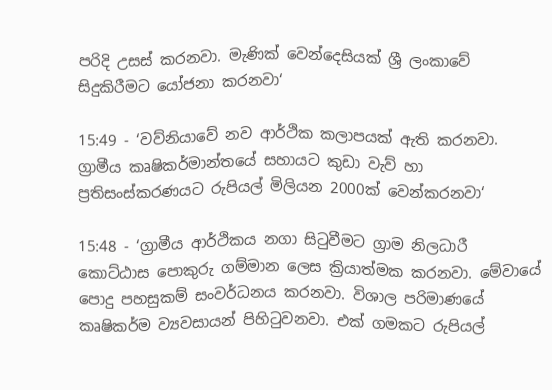පරිදි උසස් කරනවා. මැණික් වෙන්දෙසියක් ශ්‍රී ලංකාවේ සිදුකිරීමට යෝජනා කරනවා‘

15:49 - ‘වව්නියාවේ නව ආර්ථික කලාපයක් ඇති කරනවා. ග්‍රාමීය කෘෂිකර්මාන්තයේ සහායට කුඩා වැව් හා ප්‍රතිසංස්කරණයට රුපියල් මිලියන 2000ක් වෙන්කරනවා‘

15:48 - ‘ග්‍රාමීය ආර්ථිකය නගා සිටුවීමට ග්‍රාම නිලධාරී කොට්ඨාස පොකුරු ගම්මාන ලෙස ක්‍රියාත්මක කරනවා. මේවායේ පොදු පහසුකම් සංවර්ධනය කරනවා. විශාල පරිමාණයේ කෘෂිකර්ම ව්‍යවසායන් පිහිටුවනවා. එක් ගමකට රුපියල්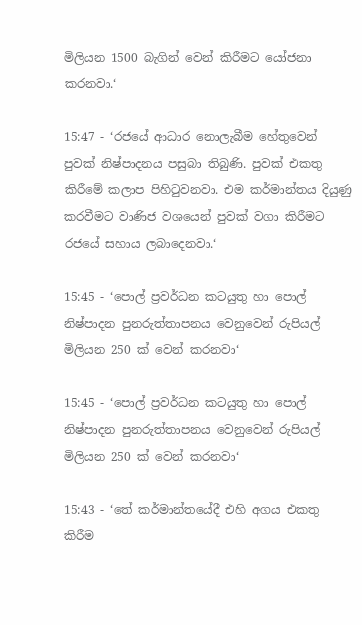මිලියන 1500 බැගින් වෙන් කිරීමට යෝජනා කරනවා.‘

15:47 - ‘රජයේ ආධාර නොලැබීම හේතුවෙන් පුවක් නිෂ්පාදනය පසුබා තිබුණි. පුවක් එකතු කිරීමේ කලාප පිහිටුවනවා. එම කර්මාන්තය දියුණු කරවීමට වාණිජ වශයෙන් පුවක් වගා කිරීමට රජයේ සහාය ලබාදෙනවා.‘

15:45 - ‘පොල් ප්‍රවර්ධන කටයුතු හා පොල් නිෂ්පාදන පුනරුත්තාපනය වෙනුවෙන් රුපියල් මිලියන 250 ක් වෙන් කරනවා‘

15:45 - ‘පොල් ප්‍රවර්ධන කටයුතු හා පොල් නිෂ්පාදන පුනරුත්තාපනය වෙනුවෙන් රුපියල් මිලියන 250 ක් වෙන් කරනවා‘

15:43 - ‘තේ කර්මාන්තයේදී එහි අගය එකතු කිරීම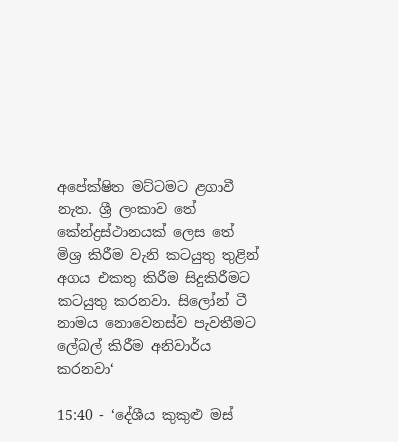අපේක්ෂිත මට්ටමට ළගාවී නැත. ශ්‍රී ලංකාව තේ කේන්ද්‍රස්ථානයක් ලෙස තේ මිශ්‍ර කිරීම වැනි කටයුතු තුළින් අගය එකතු කිරීම සිදුකිරීමට කටයුතු කරනවා. සිලෝන් ටී නාමය නොවෙනස්ව පැවතීමට ලේබල් කිරීම අනිවාර්ය කරනවා‘

15:40 - ‘දේශීය කුකුළු මස්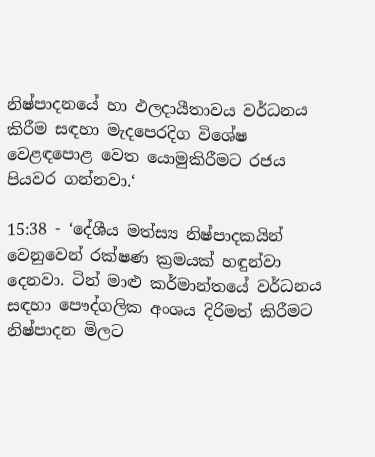නිෂ්පාදනයේ හා ඵලදායීතාවය වර්ධනය කිරීම සඳහා මැදපෙරදිග විශේෂ වෙළඳපොළ වෙත යොමුකිරීමට රජය පියවර ගන්නවා.‘

15:38 - ‘දේශීය මත්ස්‍ය නිෂ්පාදකයින් වෙනුවෙන් රක්ෂණ ක්‍රමයක් හඳුන්වා දෙනවා. ටින් මාළු කර්මාන්තයේ වර්ධනය සඳහා පෞද්ගලික අංශය දිරිමත් කිරීමට නිෂ්පාදන මිලට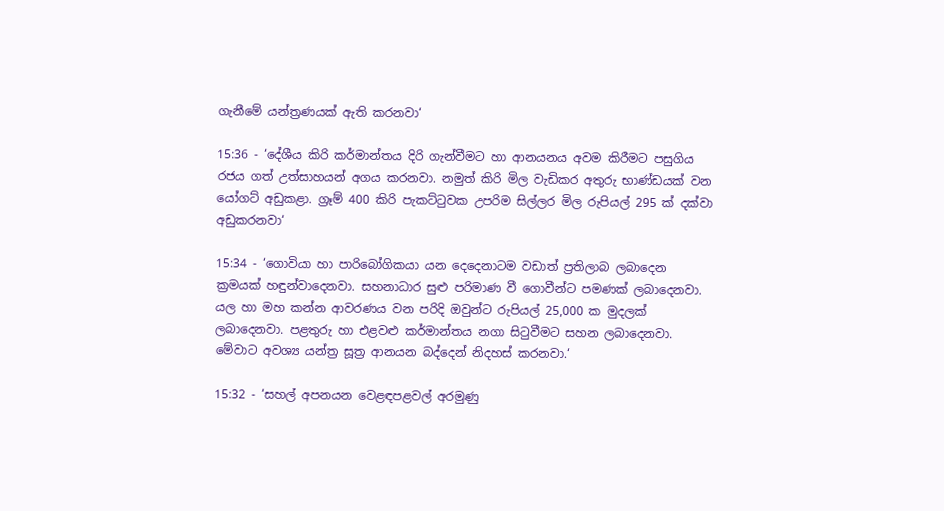ගැනීමේ යන්ත්‍රණයක් ඇති කරනවා‘

15:36 - ‘දේශීය කිරි කර්මාන්තය දිරි ගැන්වීමට හා ආනයනය අවම කිරීමට පසුගිය රජය ගත් උත්සාහයන් අගය කරනවා. නමුත් කිරි මිල වැඩිකර අතුරු භාණ්ඩයක් වන යෝගට් අඩුකළා. ග්‍රෑම් 400 කිරි පැකට්ටුවක උපරිම සිල්ලර මිල රුපියල් 295 ක් දක්වා අඩුකරනවා‘

15:34 - ‘ගොවියා හා පාරිබෝගිකයා යන දෙදෙනාටම වඩාත් ප්‍රතිලාබ ලබාදෙන ක්‍රමයක් හඳුන්වාදෙනවා. සහනාධාර සුළු පරිමාණ වී ගොවීන්ට පමණක් ලබාදෙනවා. යල හා මහ කන්න ආවරණය වන පරිදි ඔවුන්ට රුපියල් 25,000 ක මුදලක් ලබාදෙනවා. පළතුරු හා එළවළු කර්මාන්තය නගා සිටුවීමට සහන ලබාදෙනවා. මේවාට අවශ්‍ය යන්ත්‍ර සූත්‍ර ආනයන බද්දෙන් නිදහස් කරනවා.‘

15:32 - ‘සහල් අපනයන වෙළඳපළවල් අරමුණු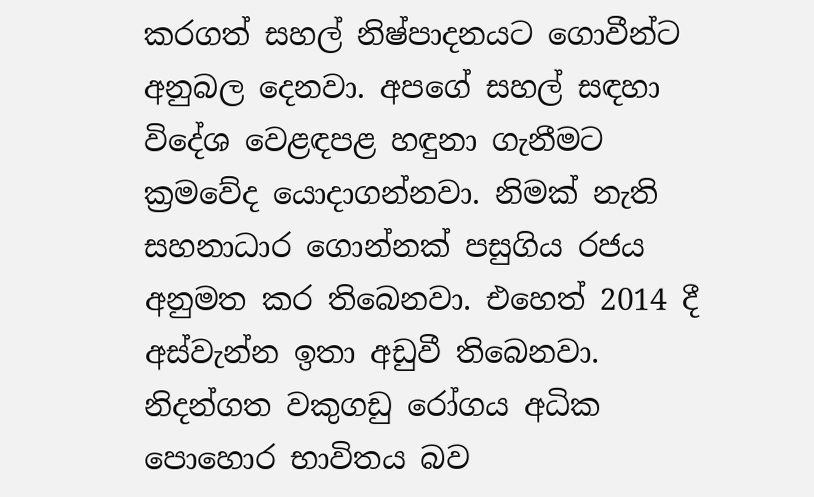කරගත් සහල් නිෂ්පාදනයට ගොවීන්ට අනුබල දෙනවා. අපගේ සහල් සඳහා විදේශ වෙළඳපළ හඳුනා ගැනීමට ක්‍රමවේද යොදාගන්නවා. නිමක් නැති සහනාධාර ගොන්නක් පසුගිය රජය අනුමත කර තිබෙනවා. එහෙත් 2014 දී අස්වැන්න ඉතා අඩුවී තිබෙනවා. නිදන්ගත වකුගඩු රෝගය අධික පොහොර භාවිතය බව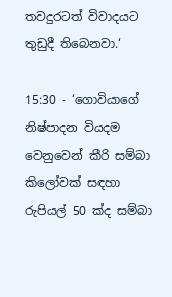තවදුරටත් විවාදයට තුඩුදී තිබෙනවා.‘

15:30 - ‘ගොවියාගේ නිෂ්පාදන වියදම වෙනුවෙන් කීරි සම්බා කිලෝවක් සඳහා රුපියල් 50 ක්ද සම්බා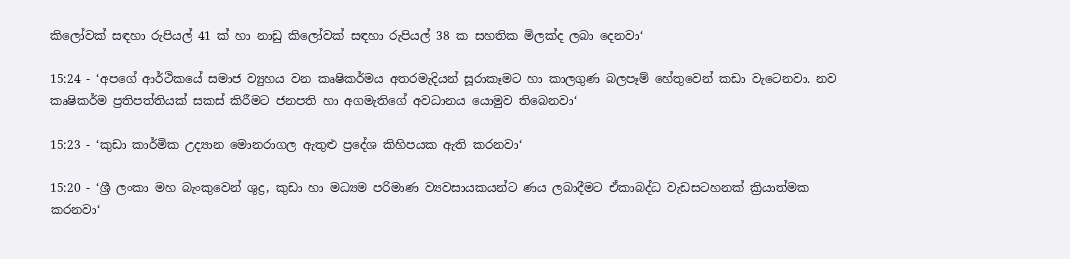කිලෝවක් සඳහා රුපියල් 41 ක් හා නාඩු කිලෝවක් සඳහා රුපියල් 38 ක සහතික මිලක්ද ලබා දෙනවා‘

15:24 - ‘අපගේ ආර්ථිකයේ සමාජ ව්‍යුහය වන කෘෂිකර්මය අතරමැදියන් සූරාකෑමට හා කාලගුණ බලපෑම් හේතුවෙන් කඩා වැටෙනවා. නව කෘෂිකර්ම ප්‍රතිපත්තියක් සකස් කිරීමට ජනපති හා අගමැතිගේ අවධානය යොමුව තිබෙනවා‘

15:23 - ‘කුඩා කාර්මික උද්‍යාන මොනරාගල ඇතුළු ප්‍රදේශ කිහිපයක ඇති කරනවා‘

15:20 - ‘ශ්‍රී ලංකා මහ බැංකුවෙන් ශුද්‍ර, කුඩා හා මධ්‍යම පරිමාණ ව්‍යවසායකයන්ට ණය ලබාදීමට ඒකාබද්ධ වැඩසටහනක් ක්‍රියාත්මක කරනවා‘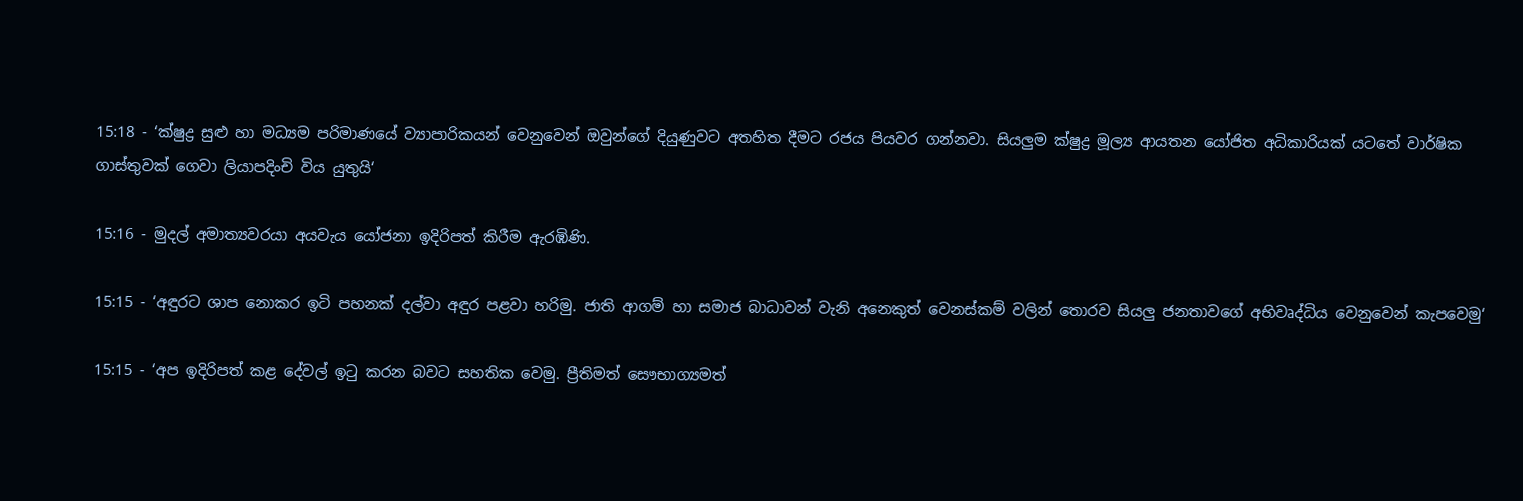15:18 - ‘ක්ෂුද්‍ර සුළු හා මධ්‍යම පරිමාණයේ ව්‍යාපාරිකයන් වෙනුවෙන් ඔවුන්ගේ දියුණුවට අතහිත දීමට රජය පියවර ගන්නවා. සියලුම ක්ෂුද්‍ර මූල්‍ය ආයතන යෝජිත අධිකාරියක් යටතේ වාර්ෂික ගාස්තුවක් ගෙවා ලියාපදිංචි විය යුතුයි‘

15:16 - මුදල් අමාත්‍යවරයා අයවැය යෝජනා ඉදිරිපත් කිරීම ඇරඹිණි.

15:15 - ‘අඳුරට ශාප නොකර ඉටි පහනක් දල්වා අඳුර පළවා හරිමු. ජාති ආගම් හා සමාජ බාධාවන් වැනි අනෙකුත් වෙනස්කම් වලින් තොරව සියලු ජනතාවගේ අභිවෘද්ධිය වෙනුවෙන් කැපවෙමු‘

15:15 - ‘අප ඉදිරිපත් කළ දේවල් ඉටු කරන බවට සහතික වෙමු. ප්‍රීතිමත් සෞභාග්‍යමත්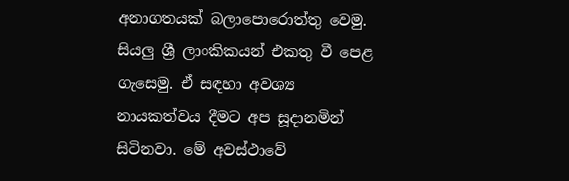අනාගතයක් බලාපොරොත්තු වෙමු. සියලු ශ්‍රී ලාංකිකයන් එකතු වී පෙළ ගැසෙමු. ඒ සඳහා අවශ්‍ය නායකත්වය දීමට අප සූදානමින් සිටිනවා. මේ අවස්ථාවේ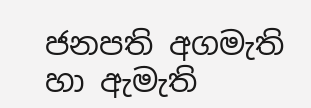ජනපති අගමැති හා ඇමැති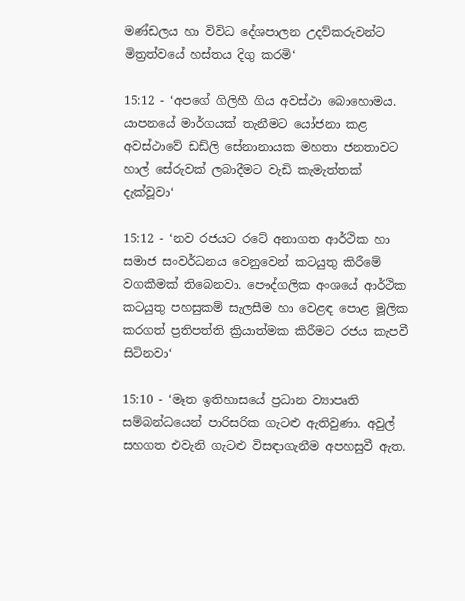මණ්ඩලය හා විවිධ දේශපාලන උදව්කරුවන්ට මිත්‍රත්වයේ හස්තය දිගු කරමි‘

15:12 - ‘අපගේ ගිලිහී ගිය අවස්ථා බොහොමය. යාපනයේ මාර්ගයක් තැනීමට යෝජනා කළ අවස්ථාවේ ඩඩ්ලි සේනානායක මහතා ජනතාවට හාල් සේරුවක් ලබාදීමට වැඩි කැමැත්තක් දැක්වූවා‘

15:12 - ‘නව රජයට රටේ අනාගත ආර්ථික හා සමාජ සංවර්ධනය වෙනුවෙන් කටයුතු කිරීමේ වගකීමක් තිබෙනවා. පෞද්ගලික අංශයේ ආර්ථික කටයුතු පහසුකම් සැලසීම හා වෙළඳ පොළ මූලික කරගත් ප්‍රතිපත්ති ක්‍රියාත්මක කිරීමට රජය කැපවී සිටිනවා‘

15:10 - ‘මෑත ඉතිහාසයේ ප්‍රධාන ව්‍යාපෘති සම්බන්ධයෙන් පාරිසරික ගැටළු ඇතිවුණා. අවුල් සහගත එවැනි ගැටළු විසඳාගැනීම අපහසුවී ඇත.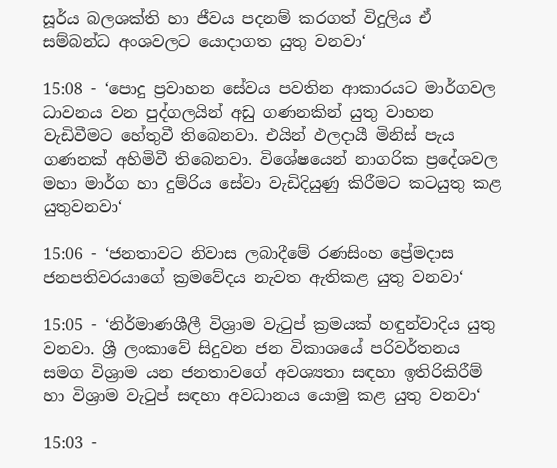සූර්ය බලශක්ති හා ජීවය පදනම් කරගත් විදුලිය ඒ සම්බන්ධ අංශවලට යොදාගත යුතු වනවා‘

15:08 - ‘පොදු ප්‍රවාහන සේවය පවතින ආකාරයට මාර්ගවල ධාවනය වන පුද්ගලයින් අඩු ගණනකින් යුතු වාහන වැඩිවීමට හේතුවී තිබෙනවා. එයින් ඵලදායී මිනිස් පැය ගණනක් අහිමිවී තිබෙනවා. විශේෂයෙන් නාගරික ප්‍රදේශවල මහා මාර්ග හා දුම්රිය සේවා වැඩිදියුණු කිරීමට කටයුතු කළ යුතුවනවා‘

15:06 - ‘ජනතාවට නිවාස ලබාදීමේ රණසිංහ ප්‍රේමදාස ජනපතිවරයාගේ ක්‍රමවේදය නැවත ඇතිකළ යුතු වනවා‘

15:05 - ‘නිර්මාණශීලී විශ්‍රාම වැටුප් ක්‍රමයක් හඳුන්වාදිය යුතු වනවා. ශ්‍රී ලංකාවේ සිදුවන ජන විකාශයේ පරිවර්තනය සමග විශ්‍රාම යන ජනතාවගේ අවශ්‍යතා සඳහා ඉතිරිකිරීම් හා විශ්‍රාම වැටුප් සඳහා අවධානය යොමු කළ යුතු වනවා‘

15:03 -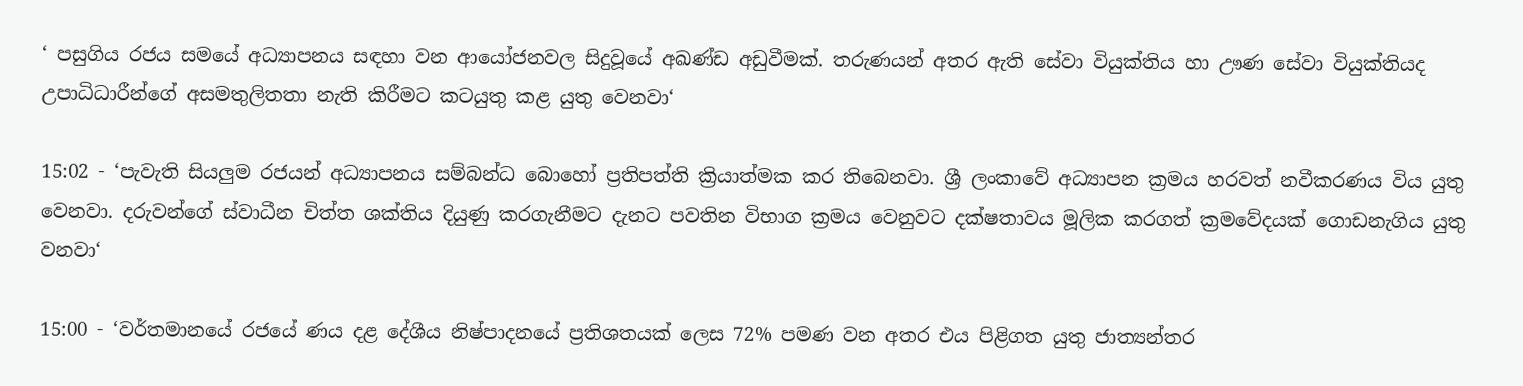‘ පසුගිය රජය සමයේ අධ්‍යාපනය සඳහා වන ආයෝජනවල සිදුවූයේ අඛණ්ඩ අඩුවීමක්. තරුණයන් අතර ඇති සේවා වියුක්තිය හා ඌණ සේවා වියුක්තියද උපාධිධාරීන්ගේ අසමතුලිතතා නැති කිරීමට කටයුතු කළ යුතු වෙනවා‘

15:02 - ‘පැවැති සියලුම රජයන් අධ්‍යාපනය සම්බන්ධ බොහෝ ප්‍රතිපත්ති ක්‍රියාත්මක කර තිබෙනවා. ශ්‍රී ලංකාවේ අධ්‍යාපන ක්‍රමය හරවත් නවීකරණය විය යුතු වෙනවා. දරුවන්ගේ ස්වාධීන චිත්ත ශක්තිය දියුණු කරගැනීමට දැනට පවතින විභාග ක්‍රමය වෙනුවට දක්ෂතාවය මූලික කරගත් ක්‍රමවේදයක් ගොඩනැගිය යුතු වනවා‘

15:00 - ‘වර්තමානයේ රජයේ ණය දළ දේශීය නිෂ්පාදනයේ ප්‍රතිශතයක් ලෙස 72% පමණ වන අතර එය පිළිගත යුතු ජාත්‍යන්තර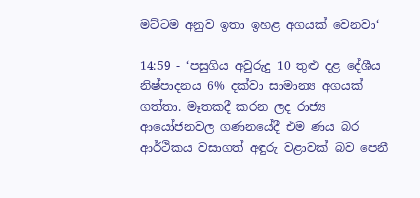මට්ටම අනුව ඉතා ඉහළ අගයක් වෙනවා‘

14:59 - ‘පසුගිය අවුරුදු 10 තුළු දළ දේශීය නිෂ්පාදනය 6% දක්වා සාමාන්‍ය අගයක් ගත්තා. මෑතකදී කරන ලද රාජ්‍ය ආයෝජනවල ගණනයේදී එම ණය බර ආර්ථිකය වසාගත් අඳුරු වළාවක් බව පෙනී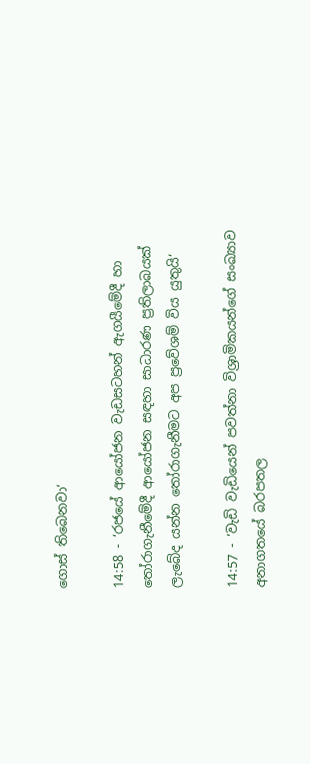ගොස් තිබෙනවා‘

14:58 - ‘රජයේ ආයෝජන වැඩසටහන් ඇගයීමේදී හා තෝරාගැනීමේදී ආයෝජන සඳහා සාධාරණ ප්‍රතිලාබයක් ලැබේද යන්න තෝරාගැනීමට අප ප්‍රවේශම් විය යුතුයි‘

14:57 - ‘වැඩි වැඩියෙන් පවත්නා විශ්‍රාමිකයන්ගේ සංඛ්‍යාව අනාගතයේ බරපතල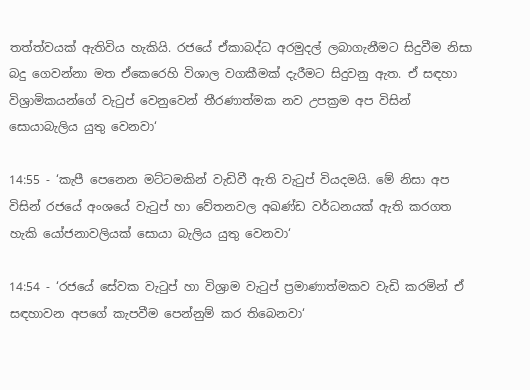තත්ත්වයක් ඇතිවිය හැකියි. රජයේ ඒකාබද්ධ අරමුදල් ලබාගැනීමට සිදුවීම නිසා බදු ගෙවන්නා මත ඒකෙරෙහි විශාල වගකීමක් දැරීමට සිදුවනු ඇත. ඒ සඳහා විශ්‍රාමිකයන්ගේ වැටුප් වෙනුවෙන් තීරණාත්මක නව උපක්‍රම අප විසින් සොයාබැලිය යුතු වෙනවා‘

14:55 - ‘කැපී පෙනෙන මට්ටමකින් වැඩිවී ඇති වැටුප් වියදමයි. මේ නිසා අප විසින් රජයේ අංශයේ වැටුප් හා වේතනවල අඛණ්ඩ වර්ධනයක් ඇති කරගත හැකි යෝජනාවලියක් සොයා බැලිය යුතු වෙනවා‘

14:54 - ‘රජයේ සේවක වැටුප් හා විශ්‍රාම වැටුප් ප්‍රමාණාත්මකව වැඩි කරමින් ඒ සඳහාවන අපගේ කැපවීම පෙන්නුම් කර තිබෙනවා‘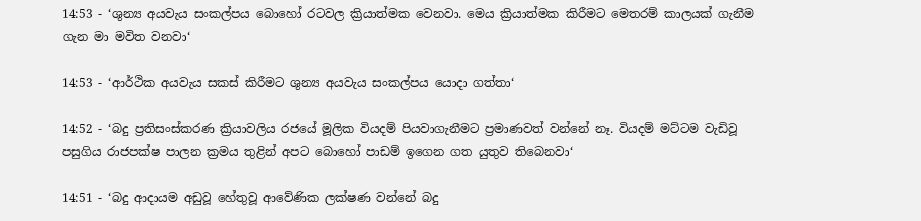14:53 - ‘ශුන්‍ය අයවැය සංකල්පය බොහෝ රටවල ක්‍රියාත්මක වෙනවා. මෙය ක්‍රියාත්මක කිරීමට මෙතරම් කාලයක් ගැනීම ගැන මා මවිත වනවා‘

14:53 - ‘ආර්ථික අයවැය සකස් කිරීමට ශුන්‍ය අයවැය සංකල්පය යොදා ගත්තා‘

14:52 - ‘බදු ප්‍රතිසංස්කරණ ක්‍රියාවලිය රජයේ මූලික වියදම් පියවාගැනීමට ප්‍රමාණවත් වන්නේ නෑ. වියදම් මට්ටම වැඩිවූ පසුගිය රාජපක්ෂ පාලන ක්‍රමය තුළින් අපට බොහෝ පාඩම් ඉගෙන ගත යුතුව තිබෙනවා‘

14:51 - ‘බදු ආදායම අඩුවූ හේතුවූ ආවේණික ලක්ෂණ වන්නේ බදු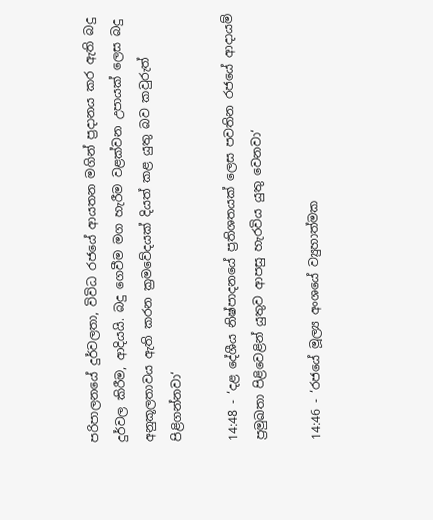පරිපාලනයේ දුර්වලතා, විවිධ රජයේ ආයතන මගින් ප්‍රදානය කර ඇති බදු දුර්වල කිරීම, ආදියයි. බදු ගෙවීම මග හැරීම වළක්වන උපායක් ලෙස බදු අනුකූලතාවය ඇති කරන ක්‍රමවේදයක් දියත් කළ යුතු බව කවුරුත් පිළිගන්නවා‘

14:48 - ‘දළ දේශීය නිෂ්පාදනයේ ප්‍රතිශතයක් ලෙස පවතින රජයේ ආදායම් ප්‍රමුඛතා පිළිවෙළින් යුතුව ආපසු හැරවිය යුතු වෙනවා‘

14:46 - ‘රජයේ මූල්‍ය අංශයේ ව්‍යුහාත්මක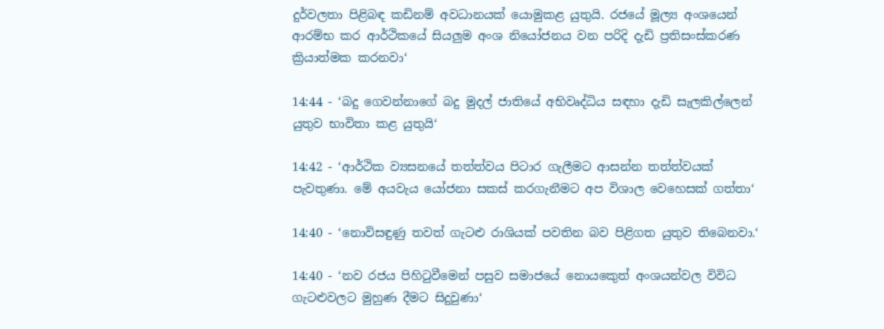දුර්වලතා පිළිබඳ කඩිනම් අවධානයක් යොමුකළ යුතුයි. රජයේ මූල්‍ය අංශයෙන් ආරම්භ කර ආර්ථිකයේ සියලුම අංශ නියෝජනය වන පරිදි දැඩි ප්‍රතිසංස්කරණ ක්‍රියාත්මක කරනවා‘

14:44 - ‘බදු ගෙවන්නාගේ බදු මුදල් ජාතියේ අභිවෘද්ධිය සඳහා දැඩි සැලකිල්ලෙන් යුතුව භාවිතා කළ යුතුයි‘

14:42 - ‘ආර්ථික ව්‍යසනයේ තත්ත්වය පිටාර ගැලීමට ආසන්න තත්ත්වයක් පැවතුණා. මේ අයවැය යෝජනා සකස් කරගැනීමට අප විශාල වෙහෙසක් ගත්තා‘

14:40 - ‘නොවිසඳුණු තවත් ගැටළු රාශියක් පවතින බව පිළිගත යුතුව තිබෙනවා.‘

14:40 - ‘නව රජය පිහිටුවීමෙන් පසුව සමාජයේ නොයකෙුත් අංශයන්වල විවිධ ගැටළුවලට මුහුණ දීමට සිදුවුණා‘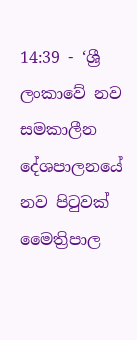14:39 - ‘ශ්‍රී ලංකාවේ නව සමකාලීන දේශපාලනයේ නව පිටුවක් මෛත්‍රිපාල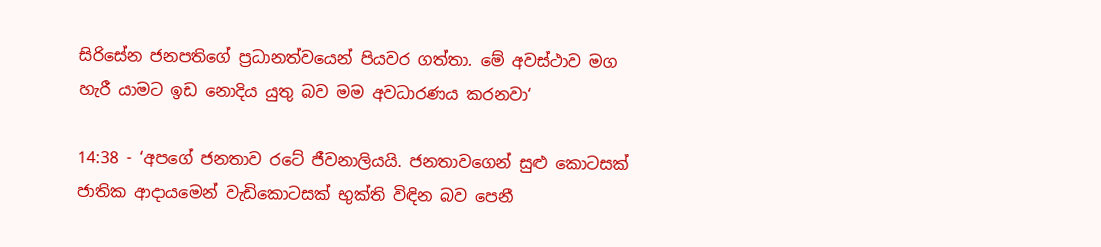සිරිසේන ජනපතිගේ ප්‍රධානත්වයෙන් පියවර ගත්තා. මේ අවස්ථාව මග හැරී යාමට ඉඩ නොදිය යුතු බව මම අවධාරණය කරනවා‘

14:38 - ‘අපගේ ජනතාව රටේ ජීවනාලියයි. ජනතාවගෙන් සුළු කොටසක් ජාතික ආදායමෙන් වැඩිකොටසක් භුක්ති විඳින බව පෙනී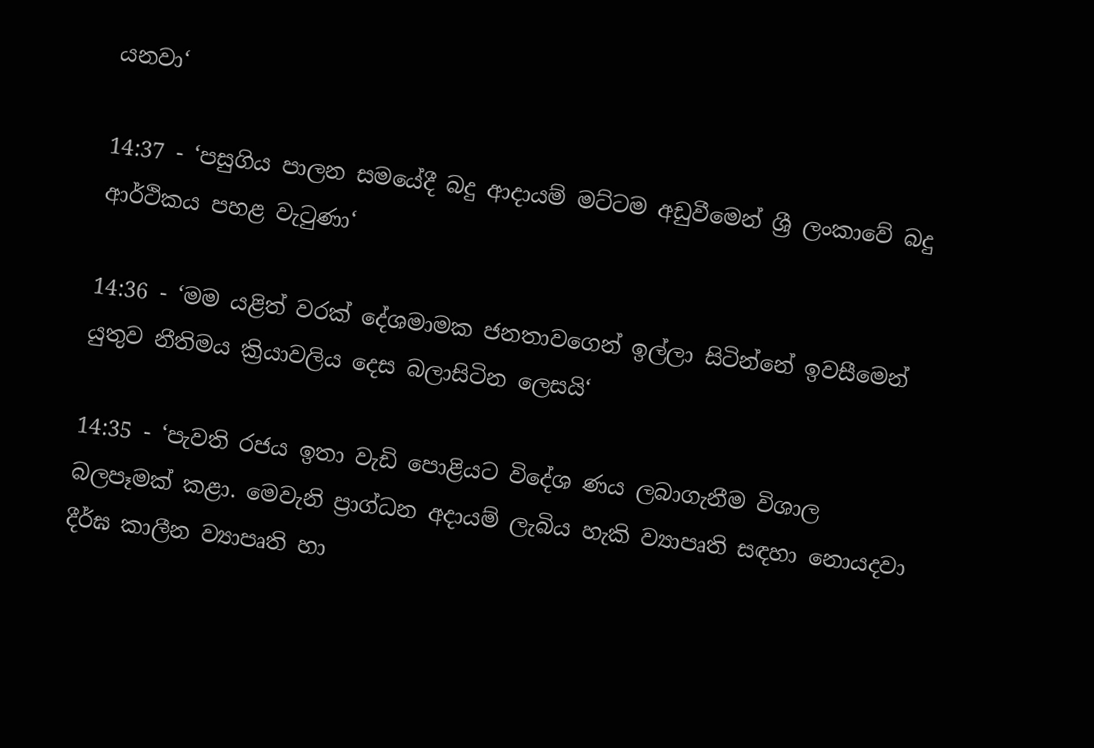යනවා‘

14:37 - ‘පසුගිය පාලන සමයේදී බදු ආදායම් මට්ටම අඩුවීමෙන් ශ්‍රී ලංකාවේ බදු ආර්ථිකය පහළ වැටුණා‘

14:36 - ‘මම යළිත් වරක් දේශමාමක ජනතාවගෙන් ඉල්ලා සිටින්නේ ඉවසීමෙන් යුතුව නීතිමය ක්‍රියාවලිය දෙස බලාසිටින ලෙසයි‘

14:35 - ‘පැවති රජය ඉතා වැඩි පොළියට විදේශ ණය ලබාගැනීම විශාල බලපෑමක් කළා. මෙවැනි ප්‍රාග්ධන අදායම් ලැබිය හැකි ව්‍යාපෘති සඳහා නොයදවා දීර්ඝ කාලීන ව්‍යාපෘති හා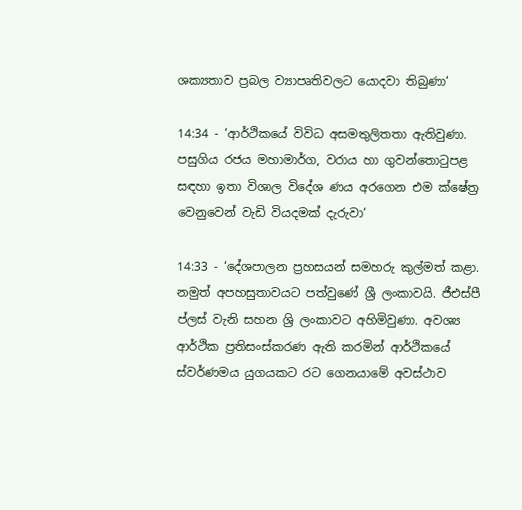ශක්‍යතාව ප්‍රබල ව්‍යාපෘතිවලට යොදවා තිබුණා‘

14:34 - ‘ආර්ථිකයේ විවිධ අසමතුලිතතා ඇතිවුණා. පසුගිය රජය මහාමාර්ග, වරාය හා ගුවන්තොටුපළ සඳහා ඉතා විශාල විදේශ ණය අරගෙන එම ක්ෂේත්‍ර වෙනුවෙන් වැඩි වියදමක් දැරුවා‘

14:33 - ‘දේශපාලන ප්‍රහසයන් සමහරු කුල්මත් කළා. නමුත් අපහසුතාවයට පත්වුණේ ශ්‍රී ලංකාවයි. ජීඑස්පී ප්ලස් වැනි සහන ශ්‍රි ලංකාවට අහිමිවුණා. අවශ්‍ය ආර්ථික ප්‍රතිසංස්කරණ ඇති කරමින් ආර්ථිකයේ ස්වර්ණමය යුගයකට රට ගෙනයාමේ අවස්ථාව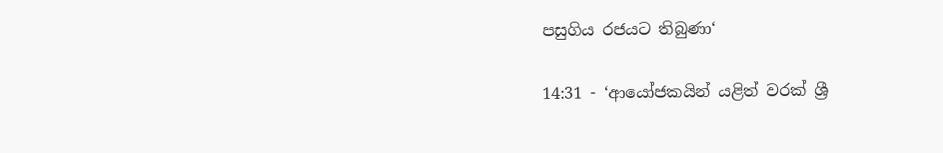පසුගිය රජයට තිබුණා‘

14:31 - ‘ආයෝජකයින් යළිත් වරක් ශ්‍රී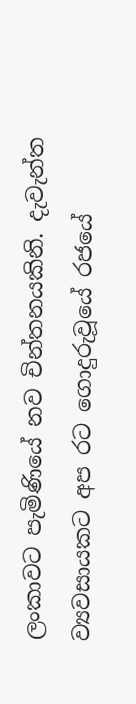ලංකාවට පැමිණියේ නව චින්තනයකිනි. දැවැන්ත ව්‍යවසායකට අප රට ගොදුරුවූයේ රජයේ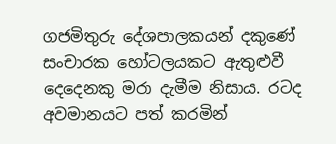ගජමිතුරු දේශපාලකයන් දකුණේ සංචාරක හෝටලයකට ඇතුළුවී දෙදෙනකු මරා දැමීම නිසාය. රටද අවමානයට පත් කරමින්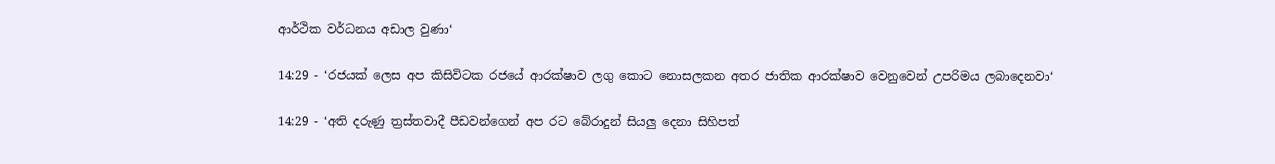ආර්ථික වර්ධනය අඩාල වුණා‘

14:29 - ‘රජයක් ලෙස අප කිසිවිටක රජයේ ආරක්ෂාව ලගු කොට නොසලකන අතර ජාතික ආරක්ෂාව වෙනුවෙන් උපරිමය ලබාදෙනවා‘

14:29 - ‘අති දරුණු ත්‍රස්තවාදී පීඩවන්ගෙන් අප රට බේරාදුන් සියලු දෙනා සිහිපත්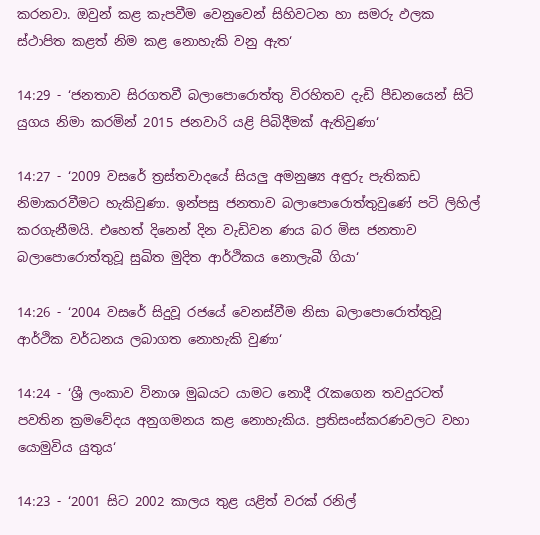කරනවා. ඔවුන් කළ කැපවීම වෙනුවෙන් සිහිවටන හා සමරු ඵලක ස්ථාපිත කළත් නිම කළ නොහැකි වනු ඇත‘

14:29 - ‘ජනතාව සිරගතවී බලාපොරොත්තු විරහිතව දැඩි පීඩනයෙන් සිටි යුගය නිමා කරමින් 2015 ජනවාරි යළි පිබිදීමක් ඇතිවුණා‘

14:27 - ‘2009 වසරේ ත්‍රස්තවාදයේ සියලු අමනුෂ්‍ය අඳුරු පැතිකඩ නිමාකරවීමට හැකිවුණා. ඉන්පසු ජනතාව බලාපොරොත්තුවුණේ පටි ලිහිල් කරගැනීමයි. එහෙත් දිනෙන් දින වැඩිවන ණය බර මිස ජනතාව බලාපොරොත්තුවූ සුඛිත මුදිත ආර්ථිකය නොලැබී ගියා‘

14:26 - ‘2004 වසරේ සිදුවූ රජයේ වෙනස්වීම නිසා බලාපොරොත්තුවූ ආර්ථික වර්ධනය ලබාගත නොහැකි වුණා‘

14:24 - ‘ශ්‍රී ලංකාව විනාශ මුඛයට යාමට නොදී රැකගෙන තවදුරටත් පවතින ක්‍රමවේදය අනුගමනය කළ නොහැකිය. ප්‍රතිසංස්කරණවලට වහා යොමුවිය යුතුය‘

14:23 - ‘2001 සිට 2002 කාලය තුළ යළිත් වරක් රනිල්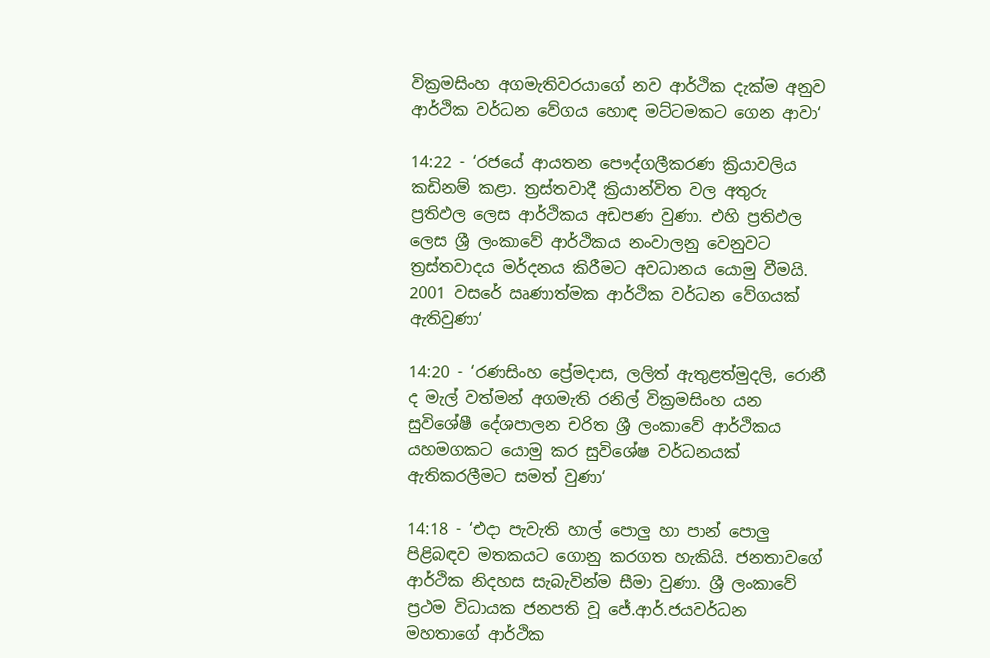වික්‍රමසිංහ අගමැතිවරයාගේ නව ආර්ථික දැක්ම අනුව ආර්ථික වර්ධන වේගය හොඳ මට්ටමකට ගෙන ආවා‘

14:22 - ‘රජයේ ආයතන පෞද්ගලීකරණ ක්‍රියාවලිය කඩිනම් කළා. ත්‍රස්තවාදී ක්‍රියාන්විත වල අතුරු ප්‍රතිඵල ලෙස ආර්ථිකය අඩපණ වුණා. එහි ප්‍රතිඵල ලෙස ශ්‍රී ලංකාවේ ආර්ථිකය නංවාලනු වෙනුවට ත්‍රස්තවාදය මර්දනය කිරීමට අවධානය යොමු වීමයි. 2001 වසරේ ඍණාත්මක ආර්ථික වර්ධන වේගයක් ඇතිවුණා‘

14:20 - ‘රණසිංහ ප්‍රේමදාස, ලලිත් ඇතුළත්මුදලි, රොනී ද මැල් වත්මන් අගමැති රනිල් වික්‍රමසිංහ යන සුවිශේෂී දේශපාලන චරිත ශ්‍රී ලංකාවේ ආර්ථිකය යහමගකට යොමු කර සුවිශේෂ වර්ධනයක් ඇතිකරලීමට සමත් වුණා‘

14:18 - ‘එදා පැවැති හාල් පොලු හා පාන් පොලු පිළිබඳව මතකයට ගොනු කරගත හැකියි. ජනතාවගේ ආර්ථික නිදහස සැබැවින්ම සීමා වුණා. ශ්‍රී ලංකාවේ ප්‍රථම විධායක ජනපති වූ ජේ.ආර්.ජයවර්ධන මහතාගේ ආර්ථික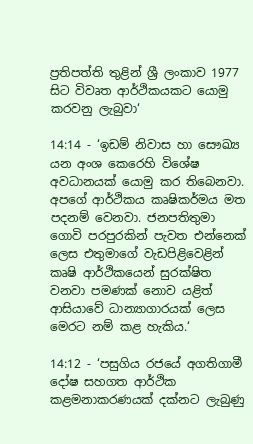ප්‍රතිපත්ති තුළින් ශ්‍රී ලංකාව 1977 සිට විවෘත ආර්ථිකයකට යොමු කරවනු ලැබුවා‘

14:14 - ‘ඉඩම් නිවාස හා සෞඛ්‍ය යන අංශ කෙරෙහි විශේෂ අවධානයක් යොමු කර තිබෙනවා. අපගේ ආර්ථිකය කෘෂිකර්මය මත පදනම් වෙනවා. ජනපතිතුමා ගොවි පරපුරකින් පැවත එන්නෙක් ලෙස එතුමාගේ වැඩපිළිවෙළින් කෘෂි ආර්ථිකයෙන් සුරක්ෂිත වනවා පමණක් නොව යළිත් ආසියාවේ ධාන්‍යාගාරයක් ලෙස මෙරට නම් කළ හැකිය.‘

14:12 - ‘පසුගිය රජයේ අගතිගාමී දෝෂ සහගත ආර්ථික කළමනාකරණයක් දක්නට ලැබුණු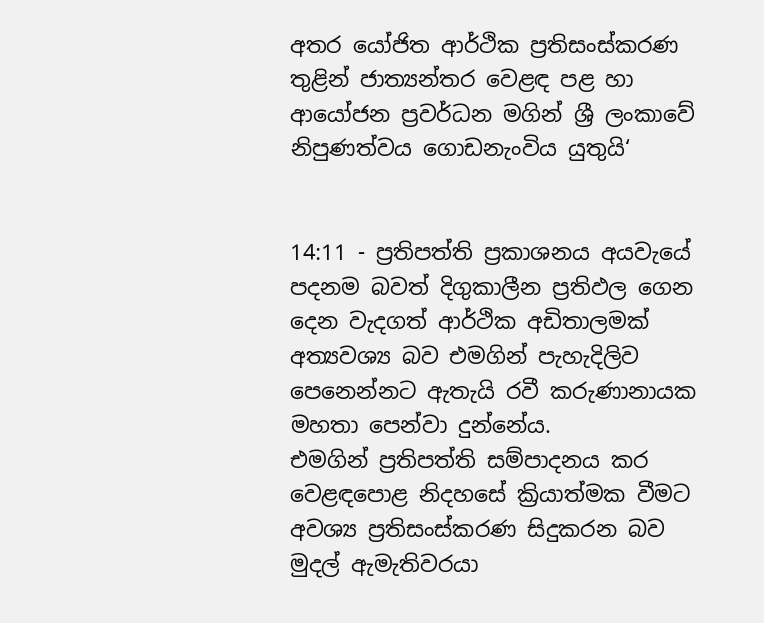අතර යෝජිත ආර්ථික ප්‍රතිසංස්කරණ තුළින් ජාත්‍යන්තර වෙළඳ පළ හා ආයෝජන ප්‍රවර්ධන මගින් ශ්‍රී ලංකාවේ නිපුණත්වය ගොඩනැංවිය යුතුයි‘


14:11 - ප්‍රතිපත්ති ප්‍රකාශනය අයවැයේ පදනම බවත් දිගුකාලීන ප්‍රතිඵල ගෙන දෙන වැදගත් ආර්ථික අඩිතාලමක් අත්‍යවශ්‍ය බව එමගින් පැහැදිලිව පෙනෙන්නට ඇතැයි රවී කරුණානායක මහතා පෙන්වා දුන්නේය.
එමගින් ප්‍රතිපත්ති සම්පාදනය කර වෙළඳපොළ නිදහසේ ක්‍රියාත්මක වීමට අවශ්‍ය ප්‍රතිසංස්කරණ සිදුකරන බව මුදල් ඇමැතිවරයා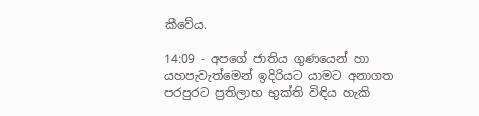කීවේය.

14:09 - අපගේ ජාතිය ගුණයෙන් හා යහපැවැත්මෙන් ඉදිරියට යාමට අනාගත පරපුරට ප්‍රතිලාභ භුක්ති විඳිය හැකි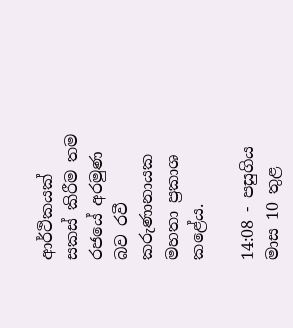ආර්ථිකයක් සකස් කිරීම තම රජයේ අරමුණ බව රවී කරුණානායක මහතා ප්‍රකාශ කළේය.

14:08 - පසුගිය මාස 10 තුළ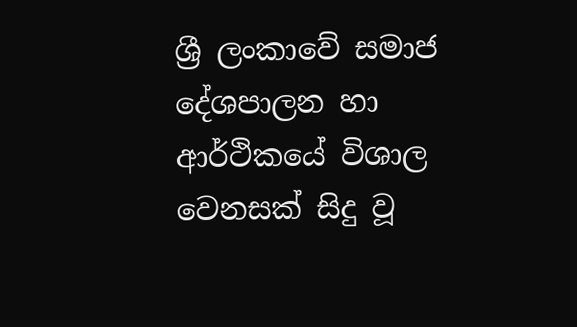ශ්‍රී ලංකාවේ සමාජ දේශපාලන හා ආර්ථිකයේ විශාල වෙනසක් සිදු වූ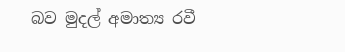බව මුදල් අමාත්‍ය රවී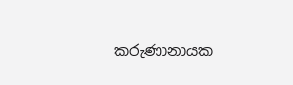කරුණානායක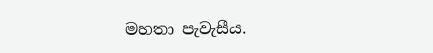මහතා පැවැසීය.